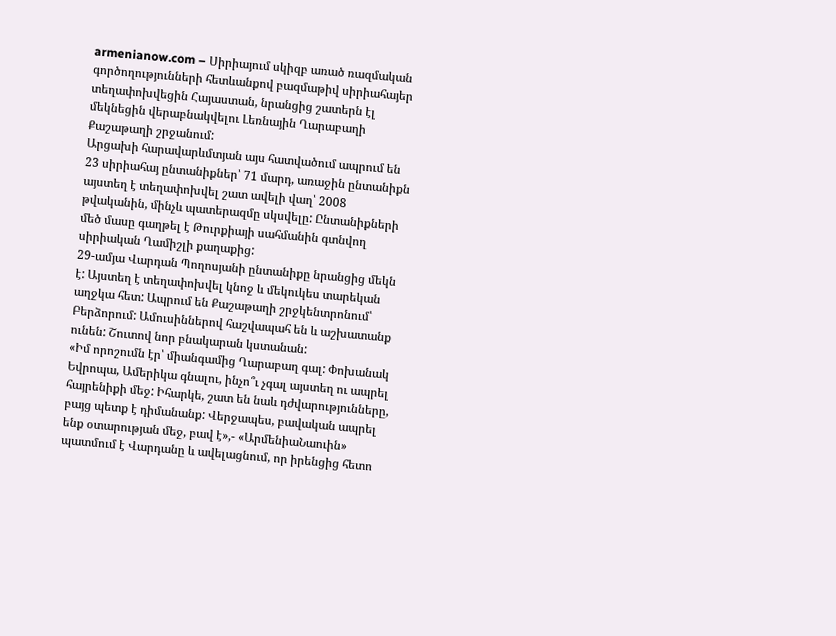armenianow.com – Սիրիայում սկիզբ առած ռազմական գործողությունների հետևանքով բազմաթիվ սիրիահայեր տեղափոխվեցին Հայաստան, նրանցից շատերն էլ մեկնեցին վերաբնակվելու Լեռնային Ղարաբաղի Քաշաթաղի շրջանում:
Արցախի հարավարևմտյան այս հատվածում ապրում են 23 սիրիահայ ընտանիքներ՝ 71 մարդ, առաջին ընտանիքն այստեղ է տեղափոխվել շատ ավելի վաղ՝ 2008 թվականին, մինչև պատերազմը սկսվելը: Ընտանիքների մեծ մասը գաղթել է Թուրքիայի սահմանին գտնվող սիրիական Ղամիշլի քաղաքից:
29-ամյա Վարդան Պողոսյանի ընտանիքը նրանցից մեկն է: Այստեղ է տեղափոխվել կնոջ և մեկուկես տարեկան աղջկա հետ: Ապրում են Քաշաթաղի շրջկենտրոնում՝ Բերձորում: Ամուսիններով հաշվապահ են և աշխատանք ունեն: Շուտով նոր բնակարան կստանան:
«Իմ որոշումն էր՝ միանգամից Ղարաբաղ գալ: Փոխանակ Եվրոպա, Ամերիկա գնալու, ինչո՞ւ չգալ այստեղ ու ապրել հայրենիքի մեջ: Իհարկե, շատ են նաև դժվարությունները, բայց պետք է դիմանանք: Վերջապես, բավական ապրել ենք օտարության մեջ, բավ է»,- «ԱրմենիաՆաուին» պատմում է Վարդանը և ավելացնում, որ իրենցից հետո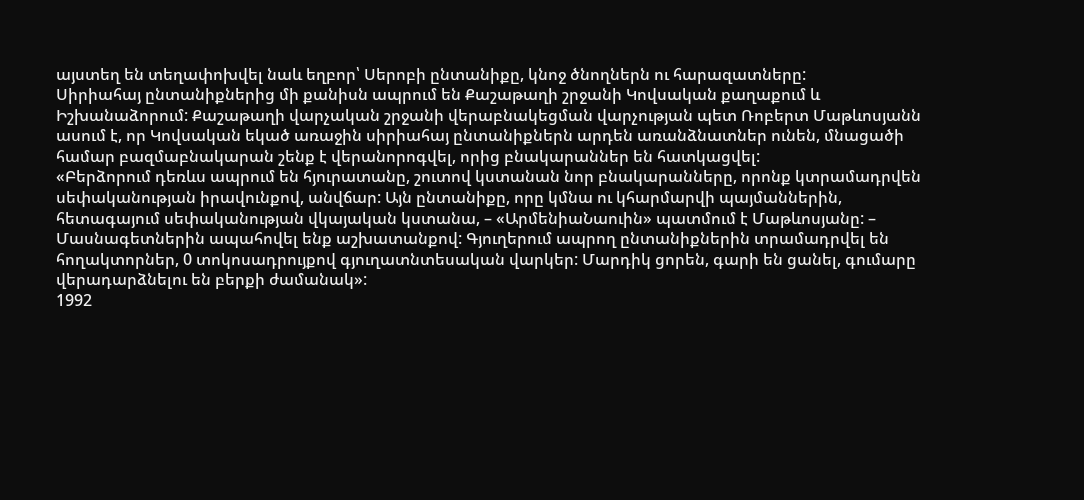այստեղ են տեղափոխվել նաև եղբոր՝ Սերոբի ընտանիքը, կնոջ ծնողներն ու հարազատները:
Սիրիահայ ընտանիքներից մի քանիսն ապրում են Քաշաթաղի շրջանի Կովսական քաղաքում և Իշխանաձորում: Քաշաթաղի վարչական շրջանի վերաբնակեցման վարչության պետ Ռոբերտ Մաթևոսյանն ասում է, որ Կովսական եկած առաջին սիրիահայ ընտանիքներն արդեն առանձնատներ ունեն, մնացածի համար բազմաբնակարան շենք է վերանորոգվել, որից բնակարաններ են հատկացվել:
«Բերձորում դեռևս ապրում են հյուրատանը, շուտով կստանան նոր բնակարանները, որոնք կտրամադրվեն սեփականության իրավունքով, անվճար: Այն ընտանիքը, որը կմնա ու կհարմարվի պայմաններին, հետագայում սեփականության վկայական կստանա, – «ԱրմենիաՆաուին» պատմում է Մաթևոսյանը: – Մասնագետներին ապահովել ենք աշխատանքով: Գյուղերում ապրող ընտանիքներին տրամադրվել են հողակտորներ, 0 տոկոսադրույքով գյուղատնտեսական վարկեր: Մարդիկ ցորեն, գարի են ցանել, գումարը վերադարձնելու են բերքի ժամանակ»:
1992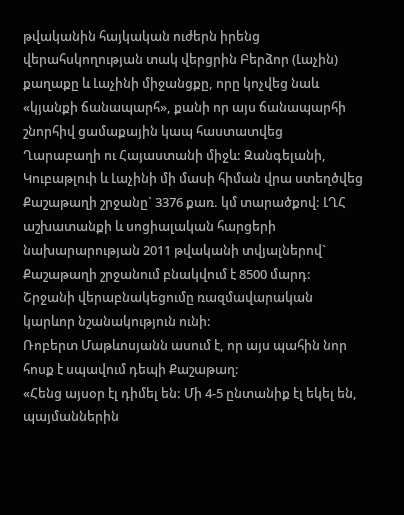թվականին հայկական ուժերն իրենց վերահսկողության տակ վերցրին Բերձոր (Լաչին) քաղաքը և Լաչինի միջանցքը, որը կոչվեց նաև «կյանքի ճանապարհ», քանի որ այս ճանապարհի շնորհիվ ցամաքային կապ հաստատվեց Ղարաբաղի ու Հայաստանի միջև: Զանգելանի, Կուբաթլուի և Լաչինի մի մասի հիման վրա ստեղծվեց Քաշաթաղի շրջանը` 3376 քառ. կմ տարածքով: ԼՂՀ աշխատանքի և սոցիալական հարցերի նախարարության 2011 թվականի տվյալներով` Քաշաթաղի շրջանում բնակվում է 8500 մարդ: Շրջանի վերաբնակեցումը ռազմավարական կարևոր նշանակություն ունի:
Ռոբերտ Մաթևոսյանն ասում է, որ այս պահին նոր հոսք է սպավում դեպի Քաշաթաղ:
«Հենց այսօր էլ դիմել են: Մի 4-5 ընտանիք էլ եկել են, պայմաններին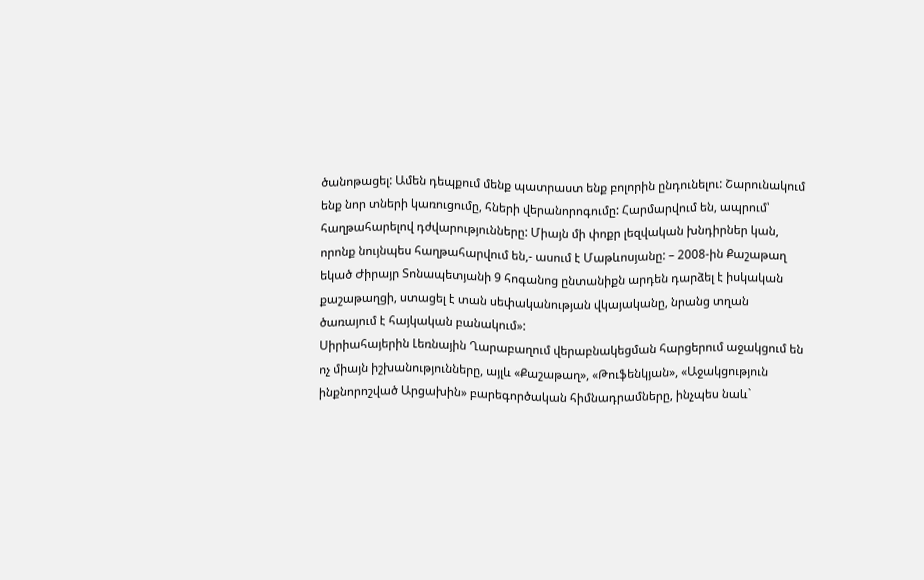ծանոթացել: Ամեն դեպքում մենք պատրաստ ենք բոլորին ընդունելու: Շարունակում ենք նոր տների կառուցումը, հների վերանորոգումը: Հարմարվում են, ապրում՝ հաղթահարելով դժվարությունները: Միայն մի փոքր լեզվական խնդիրներ կան, որոնք նույնպես հաղթահարվում են,- ասում է Մաթևոսյանը: – 2008-ին Քաշաթաղ եկած Ժիրայր Տոնապետյանի 9 հոգանոց ընտանիքն արդեն դարձել է իսկական քաշաթաղցի, ստացել է տան սեփականության վկայականը, նրանց տղան ծառայում է հայկական բանակում»:
Սիրիահայերին Լեռնային Ղարաբաղում վերաբնակեցման հարցերում աջակցում են ոչ միայն իշխանությունները, այլև «Քաշաթաղ», «Թուֆենկյան», «Աջակցություն ինքնորոշված Արցախին» բարեգործական հիմնադրամները, ինչպես նաև`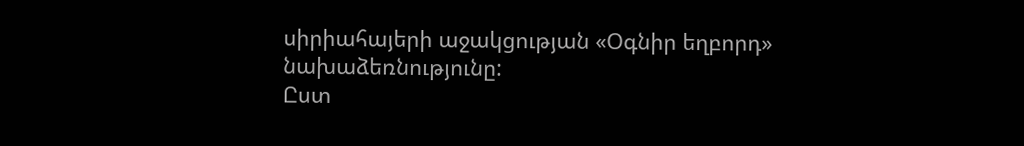սիրիահայերի աջակցության «Օգնիր եղբորդ» նախաձեռնությունը:
Ըստ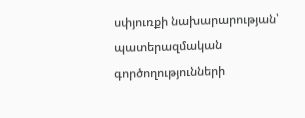սփյուռքի նախարարության՝ պատերազմական գործողությունների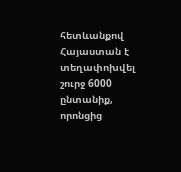հետևանքով Հայաստան է տեղափոխվել շուրջ 6000 ընտանիք, որոնցից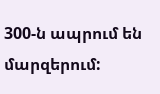300-ն ապրում են մարզերում: